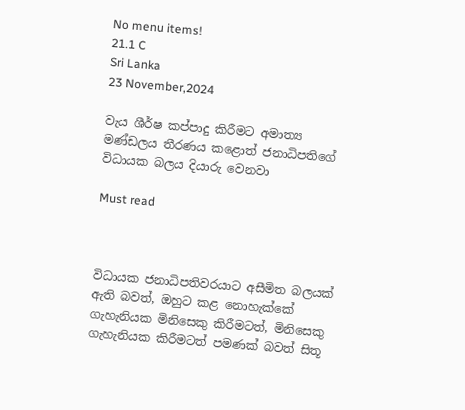No menu items!
21.1 C
Sri Lanka
23 November,2024

වැය ශීර්ෂ කප්පාදු කිරීමට අමාත්‍ය මණ්ඩලය තීරණය කළොත් ජනාධිපතිගේ විධායක බලය දියාරු වෙනවා

Must read



විධායක ජනාධිපතිවරයාට අසීමිත බලයක් ඇති බවත්, ඔහුට කළ නොහැක්කේ ගැහැනියක මිනිසෙකු කිරීමටත්, මිනිසෙකු ගැහැනියක කිරීමටත් පමණක් බවත් සිතූ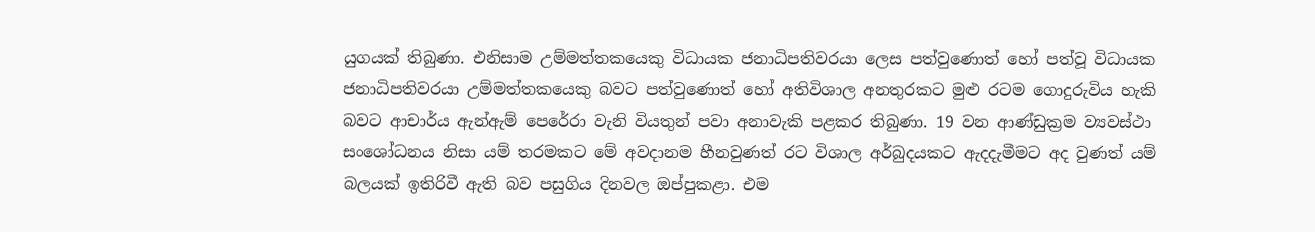යුගයක් තිබුණා. එනිසාම උම්මත්තකයෙකු විධායක ජනාධිපතිවරයා ලෙස පත්වුණොත් හෝ පත්වූ විධායක ජනාධිපතිවරයා උම්මත්තකයෙකු බවට පත්වුණොත් හෝ අතිවිශාල අනතුරකට මුළු රටම ගොදුරුවිය හැකි බවට ආචාර්ය ඇන්ඇම් පෙරේරා වැනි වියතුන් පවා අනාවැකි පළකර තිබුණා. 19 වන ආණ්ඩුක්‍රම ව්‍යවස්ථා සංශෝධනය නිසා යම් තරමකට මේ අවදානම හීනවුණත් රට විශාල අර්බුදයකට ඇදදැමීමට අද වුණත් යම් බලයක් ඉතිරිවී ඇති බව පසුගිය දිනවල ඔප්පුකළා. එම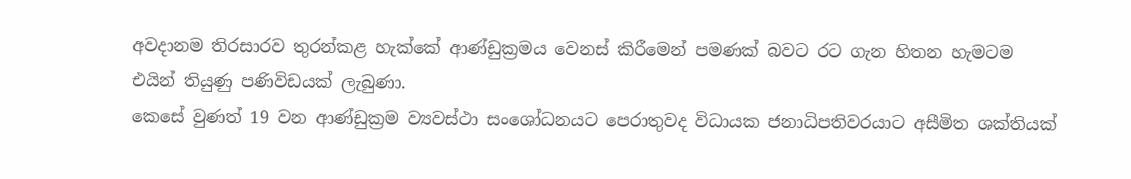අවදානම තිරසාරව තුරන්කළ හැක්කේ ආණ්ඩුක්‍රමය වෙනස් කිරීමෙන් පමණක් බවට රට ගැන හිතන හැමටම එයින් තියුණු පණිවිඩයක් ලැබුණා.
කෙසේ වුණත් 19 වන ආණ්ඩුක්‍රම ව්‍යවස්ථා සංශෝධනයට පෙරාතුවද විධායක ජනාධිපතිවරයාට අසීමිත ශක්තියක්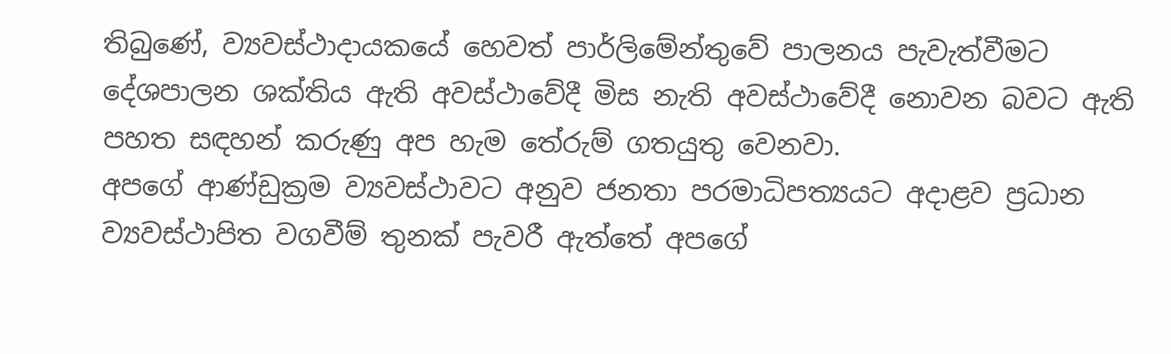තිබුණේ, ව්‍යවස්ථාදායකයේ හෙවත් පාර්ලිමේන්තුවේ පාලනය පැවැත්වීමට දේශපාලන ශක්තිය ඇති අවස්ථාවේදී මිස නැති අවස්ථාවේදී නොවන බවට ඇති පහත සඳහන් කරුණු අප හැම තේරුම් ගතයුතු වෙනවා.
අපගේ ආණ්ඩුක්‍රම ව්‍යවස්ථාවට අනුව ජනතා පරමාධිපත්‍යයට අදාළව ප්‍රධාන ව්‍යවස්ථාපිත වගවීම් තුනක් පැවරී ඇත්තේ අපගේ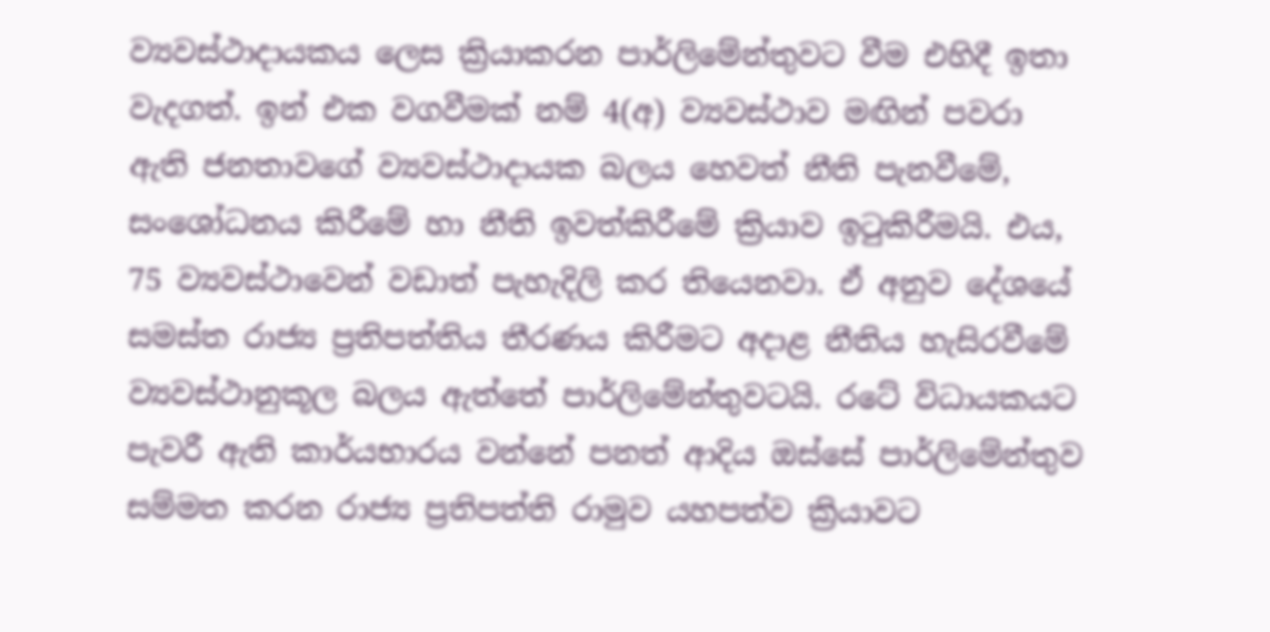ව්‍යවස්ථාදායකය ලෙස ක්‍රියාකරන පාර්ලිමේන්තුවට වීම එහිදී ඉතා වැදගත්. ඉන් එක වගවීමක් නම් 4(අ) ව්‍යවස්ථාව මඟින් පවරා ඇති ජනතාවගේ ව්‍යවස්ථාදායක බලය හෙවත් නීති පැනවීමේ, සංශෝධනය කිරීමේ හා නීති ඉවත්කිරීමේ ක්‍රියාව ඉටුකිරීමයි. එය, 75 ව්‍යවස්ථාවෙන් වඩාත් පැහැදිලි කර තියෙනවා. ඒ අනුව දේශයේ සමස්ත රාජ්‍ය ප්‍රතිපත්තිය තීරණය කිරීමට අදාළ නීතිය හැසිරවීමේ ව්‍යවස්ථානුකූල බලය ඇත්තේ පාර්ලිමේන්තුවටයි. රටේ විධායකයට පැවරී ඇති කාර්යභාරය වන්නේ පනත් ආදිය ඔස්සේ පාර්ලිමේන්තුව සම්මත කරන රාජ්‍ය ප්‍රතිපත්ති රාමුව යහපත්ව ක්‍රියාවට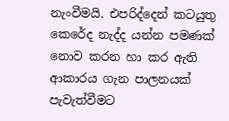නැංවීමයි. එපරිද්දෙන් කටයුතු කෙරේද නැද්ද යන්න පමණක් නොව කරන හා කර ඇති ආකාරය ගැන පාලනයක් පැවැත්වීමට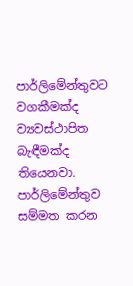පාර්ලිමේන්තුවට වගකීමක්ද ව්‍යවස්ථාපිත බැඳීමක්ද තියෙනවා. පාර්ලිමේන්තුව සම්මත කරන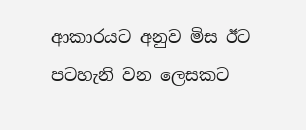ආකාරයට අනුව මිස ඊට පටහැනි වන ලෙසකට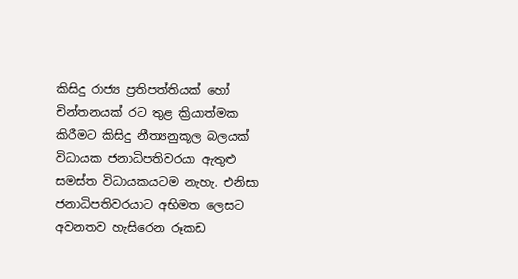කිසිදු රාජ්‍ය ප්‍රතිපත්තියක් හෝ චින්තනයක් රට තුළ ක්‍රියාත්මක කිරීමට කිසිදු නීත්‍යනුකූල බලයක් විධායක ජනාධිපතිවරයා ඇතුළු සමස්ත විධායකයටම නැහැ. එනිසා ජනාධිපතිවරයාට අභිමත ලෙසට අවනතව හැසිරෙන රූකඩ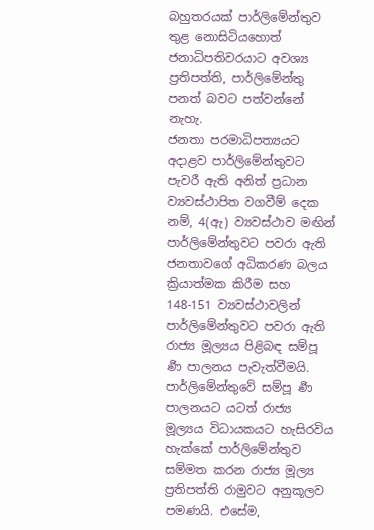බහුතරයක් පාර්ලිමේන්තුව තුළ නොසිටියහොත් ජනාධිපතිවරයාට අවශ්‍ය ප්‍රතිපත්ති, පාර්ලිමේන්තු පනත් බවට පත්වන්නේ නැහැ.
ජනතා පරමාධිපත්‍යයට අදාළව පාර්ලිමේන්තුවට පැවරී ඇති අනිත් ප්‍රධාන ව්‍යවස්ථාපිත වගවීම් දෙක නම්, 4(ඇ) ව්‍යවස්ථාව මඟින් පාර්ලිමේන්තුවට පවරා ඇති ජනතාවගේ අධිකරණ බලය ක්‍රියාත්මක කිරීම සහ 148-151 ව්‍යවස්ථාවලින් පාර්ලිමේන්තුවට පවරා ඇති රාජ්‍ය මූල්‍යය පිළිබඳ සම්පූ ර්‍ණ පාලනය පැවැත්වීමයි. පාර්ලිමේන්තුවේ සම්පූ ර්‍ණ පාලනයට යටත් රාජ්‍ය මූල්‍යය විධායකයට හැසිරවිය හැක්කේ පාර්ලිමේන්තුව සම්මත කරන රාජ්‍ය මූල්‍ය ප්‍රතිපත්ති රාමුවට අනුකූලව පමණයි. එසේම,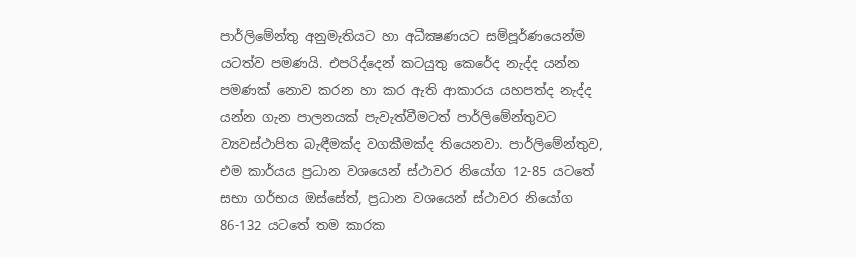පාර්ලිමේන්තු අනුමැතියට හා අධීක්‍ෂණයට සම්පූර්ණයෙන්ම යටත්ව පමණයි. එපරිද්දෙන් කටයුතු කෙරේද නැද්ද යන්න පමණක් නොව කරන හා කර ඇති ආකාරය යහපත්ද නැද්ද යන්න ගැන පාලනයක් පැවැත්වීමටත් පාර්ලිමේන්තුවට ව්‍යවස්ථාපිත බැඳීමක්ද වගකීමක්ද තියෙනවා. පාර්ලිමේන්තුව, එම කාර්යය ප්‍රධාන වශයෙන් ස්ථාවර නියෝග 12-85 යටතේ සභා ගර්භය ඔස්සේත්, ප්‍රධාන වශයෙන් ස්ථාවර නියෝග 86-132 යටතේ තම කාරක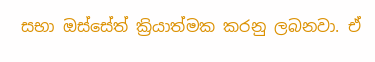සභා ඔස්සේත් ක්‍රියාත්මක කරනු ලබනවා. ඒ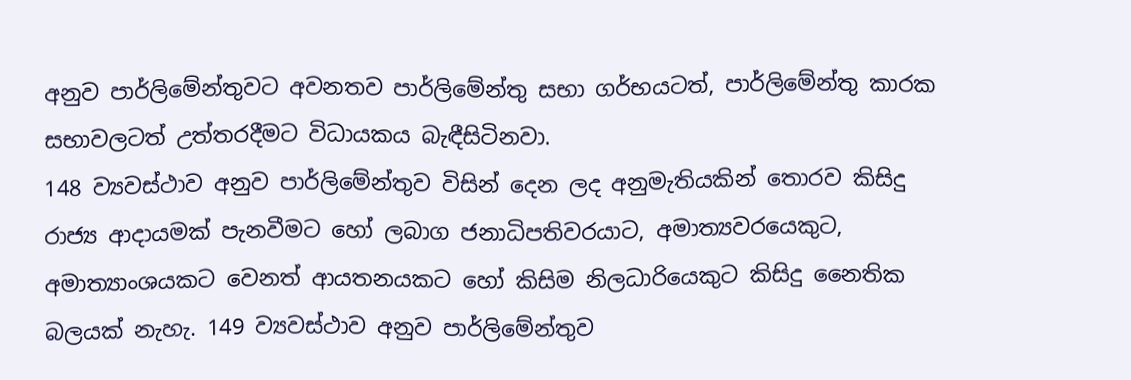අනුව පාර්ලිමේන්තුවට අවනතව පාර්ලිමේන්තු සභා ගර්භයටත්, පාර්ලිමේන්තු කාරක සභාවලටත් උත්තරදීමට විධායකය බැඳීසිටිනවා.
148 ව්‍යවස්ථාව අනුව පාර්ලිමේන්තුව විසින් දෙන ලද අනුමැතියකින් තොරව කිසිදු රාජ්‍ය ආදායමක් පැනවීමට හෝ ලබාග ජනාධිපතිවරයාට, අමාත්‍යවරයෙකුට, අමාත්‍යාංශයකට වෙනත් ආයතනයකට හෝ කිසිම නිලධාරියෙකුට කිසිදු නෛතික බලයක් නැහැ. 149 ව්‍යවස්ථාව අනුව පාර්ලිමේන්තුව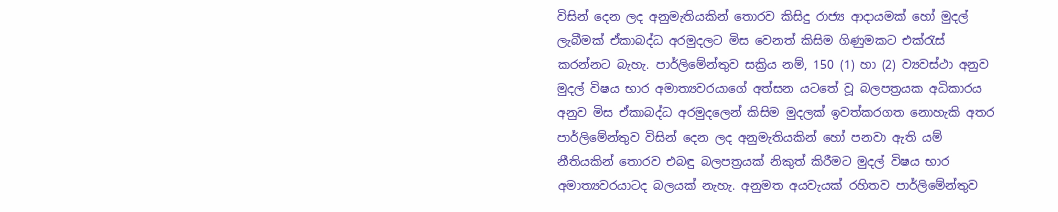විසින් දෙන ලද අනුමැතියකින් තොරව කිසිදු රාජ්‍ය ආදායමක් හෝ මුදල් ලැබීමක් ඒකාබද්ධ අරමුදලට මිස වෙනත් කිසිම ගිණුමකට එක්රැස් කරන්නට බැහැ. පාර්ලිමේන්තුව සක්‍රිය නම්, 150 (1) හා (2) ව්‍යවස්ථා අනුව මුදල් විෂය භාර අමාත්‍යවරයාගේ අත්සන යටතේ වූ බලපත්‍රයක අධිකාරය අනුව මිස ඒකාබද්ධ අරමුදලෙන් කිසිම මුදලක් ඉවත්කරගත නොහැකි අතර පාර්ලිමේන්තුව විසින් දෙන ලද අනුමැතියකින් හෝ පනවා ඇති යම් නීතියකින් තොරව එබඳු බලපත්‍රයක් නිකුත් කිරීමට මුදල් විෂය භාර අමාත්‍යවරයාටද බලයක් නැහැ. අනුමත අයවැයක් රහිතව පාර්ලිමේන්තුව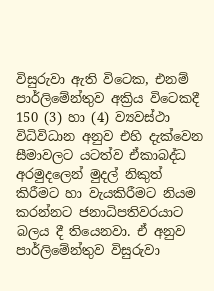විසුරුවා ඇති විටෙක, එනම් පාර්ලිමේන්තුව අක්‍රිය විටෙකදී 150 (3) හා (4) ව්‍යවස්ථා විධිවිධාන අනුව එහි දැක්වෙන සීමාවලට යටත්ව ඒකාබද්ධ අරමුදලෙන් මුදල් නිකුත් කිරීමට හා වැයකිරීමට නියම කරන්නට ජනාධිපතිවරයාට බලය දී තියෙනවා. ඒ අනුව පාර්ලිමේන්තුව විසුරුවා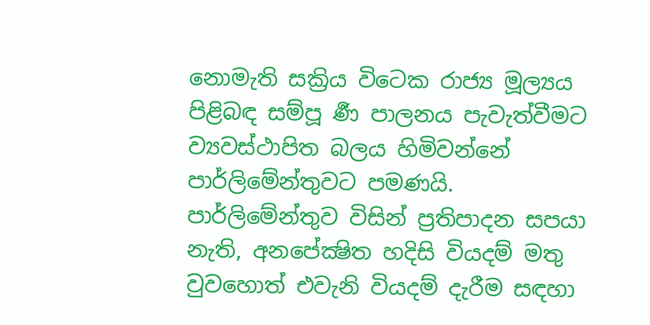නොමැති සක්‍රිය විටෙක රාජ්‍ය මූල්‍යය පිළිබඳ සම්පූ ර්‍ණ පාලනය පැවැත්වීමට ව්‍යවස්ථාපිත බලය හිමිවන්නේ පාර්ලිමේන්තුවට පමණයි. පාර්ලිමේන්තුව විසින් ප්‍රතිපාදන සපයා නැති, අනපේක්‍ෂිත හදිසි වියදම් මතු වුවහොත් එවැනි වියදම් දැරීම සඳහා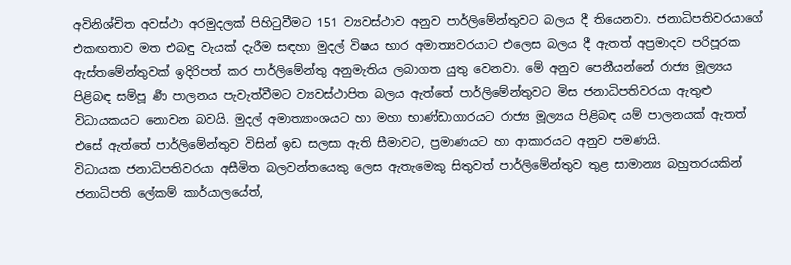අවිනිශ්චිත අවස්ථා අරමුදලක් පිහිටුවීමට 151 ව්‍යවස්ථාව අනුව පාර්ලිමේන්තුවට බලය දී තියෙනවා. ජනාධිපතිවරයාගේ එකඟතාව මත එබඳු වැයක් දැරීම සඳහා මුදල් විෂය භාර අමාත්‍යවරයාට එලෙස බලය දී ඇතත් අප්‍රමාදව පරිපූරක ඇස්තමේන්තුවක් ඉදිරිපත් කර පාර්ලිමේන්තු අනුමැතිය ලබාගත යුතු වෙනවා. මේ අනුව පෙනීයන්නේ රාජ්‍ය මූල්‍යය පිළිබඳ සම්පූ ර්‍ණ පාලනය පැවැත්වීමට ව්‍යවස්ථාපිත බලය ඇත්තේ පාර්ලිමේන්තුවට මිස ජනාධිපතිවරයා ඇතුළු විධායකයට නොවන බවයි. මුදල් අමාත්‍යාංශයට හා මහා භාණ්ඩාගාරයට රාජ්‍ය මූල්‍යය පිළිබඳ යම් පාලනයක් ඇතත් එසේ ඇත්තේ පාර්ලිමේන්තුව විසින් ඉඩ සලසා ඇති සීමාවට, ප්‍රමාණයට හා ආකාරයට අනුව පමණයි.
විධායක ජනාධිපතිවරයා අසීමිත බලවන්තයෙකු ලෙස ඇතැමෙකු සිතුවත් පාර්ලිමේන්තුව තුළ සාමාන්‍ය බහුතරයකින් ජනාධිපති ලේකම් කාර්යාලයේත්,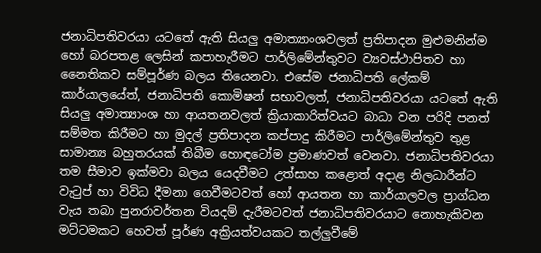ජනාධිපතිවරයා යටතේ ඇති සියලු අමාත්‍යාංශවලත් ප්‍රතිපාදන මුළුමනින්ම හෝ බරපතළ ලෙසින් කපාහැරීමට පාර්ලිමේන්තුවට ව්‍යවස්ථාපිතව හා නෛතිකව සම්පූර්ණ බලය තියෙනවා. එසේම ජනාධිපති ලේකම් කාර්යාලයේත්, ජනාධිපති කොමිෂන් සභාවලත්, ජනාධිපතිවරයා යටතේ ඇති සියලු අමාත්‍යාංශ හා ආයතනවලත් ක්‍රියාකාරිත්වයට බාධා වන පරිදි පනත් සම්මත කිරීමට හා මුදල් ප්‍රතිපාදන කප්පාදු කිරීමට පාර්ලිමේන්තුව තුළ සාමාන්‍ය බහුතරයක් තිබීම හොඳටෝම ප්‍රමාණවත් වෙනවා. ජනාධිපතිවරයා තම සීමාව ඉක්මවා බලය යෙදවීමට උත්සාහ කළොත් අදාළ නිලධාරීන්ට වැටුප් හා විවිධ දීමනා ගෙවීමටවත් හෝ ආයතන හා කාර්යාලවල ප්‍රාග්ධන වැය තබා පුනරාවර්තන වියදම් දැරීමටවත් ජනාධිපතිවරයාට නොහැකිවන මට්ටමකට හෙවත් පූර්ණ අක්‍රියත්වයකට තල්ලුවීමේ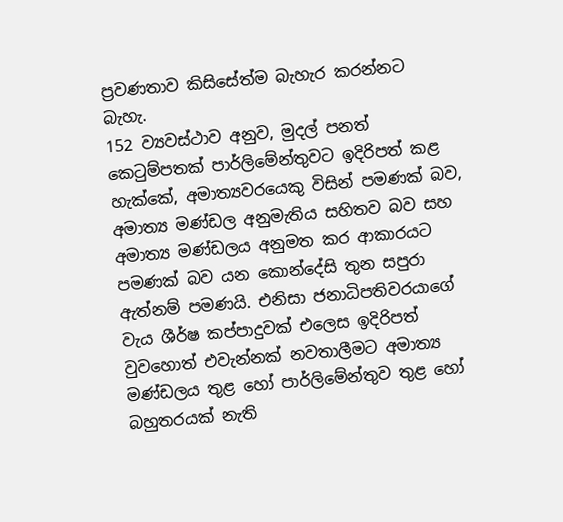ප්‍රවණතාව කිසිසේත්ම බැහැර කරන්නට බැහැ.
152 ව්‍යවස්ථාව අනුව, මුදල් පනත් කෙටුම්පතක් පාර්ලිමේන්තුවට ඉදිරිපත් කළ හැක්කේ, අමාත්‍යවරයෙකු විසින් පමණක් බව, අමාත්‍ය මණ්ඩල අනුමැතිය සහිතව බව සහ අමාත්‍ය මණ්ඩලය අනුමත කර ආකාරයට පමණක් බව යන කොන්දේසි තුන සපුරා ඇත්නම් පමණයි. එනිසා ජනාධිපතිවරයාගේ වැය ශීර්ෂ කප්පාදුවක් එලෙස ඉදිරිපත් වුවහොත් එවැන්නක් නවතාලීමට අමාත්‍ය මණ්ඩලය තුළ හෝ පාර්ලිමේන්තුව තුළ හෝ බහුතරයක් නැති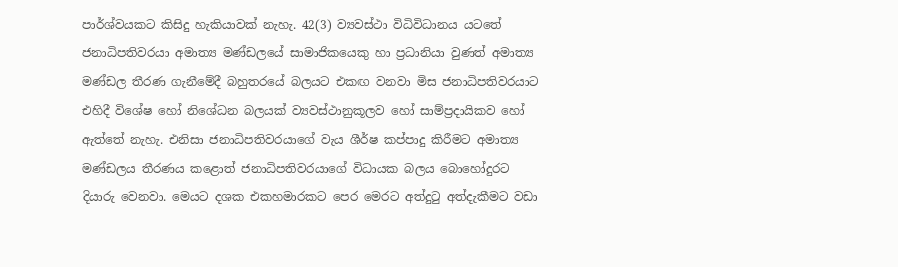පාර්ශ්වයකට කිසිදු හැකියාවක් නැහැ. 42(3) ව්‍යවස්ථා විධිවිධානය යටතේ ජනාධිපතිවරයා අමාත්‍ය මණ්ඩලයේ සාමාජිකයෙකු හා ප්‍රධානියා වුණත් අමාත්‍ය මණ්ඩල තීරණ ගැනීමේදී බහුතරයේ බලයට එකඟ වනවා මිස ජනාධිපතිවරයාට එහිදී විශේෂ හෝ නිශේධන බලයක් ව්‍යවස්ථානුකූලව හෝ සාම්ප්‍රදායිකව හෝ ඇත්තේ නැහැ. එනිසා ජනාධිපතිවරයාගේ වැය ශීර්ෂ කප්පාදු කිරීමට අමාත්‍ය මණ්ඩලය තීරණය කළොත් ජනාධිපතිවරයාගේ විධායක බලය බොහෝදුරට දියාරු වෙනවා. මෙයට දශක එකහමාරකට පෙර මෙරට අත්දුටු අත්දැකීමට වඩා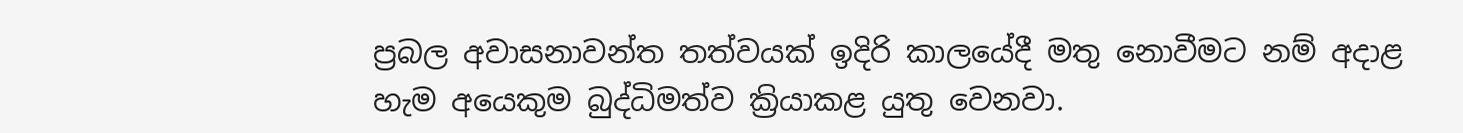ප්‍රබල අවාසනාවන්ත තත්වයක් ඉදිරි කාලයේදී මතු නොවීමට නම් අදාළ හැම අයෙකුම බුද්ධිමත්ව ක්‍රියාකළ යුතු වෙනවා.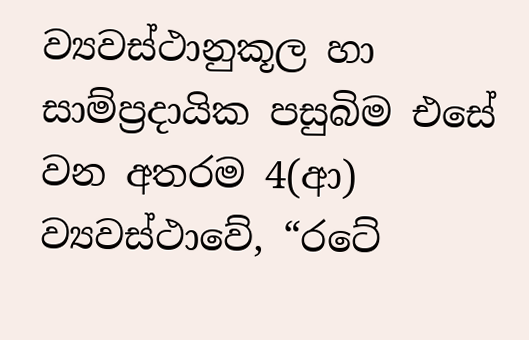ව්‍යවස්ථානුකූල හා සාම්ප්‍රදායික පසුබිම එසේ වන අතරම 4(ආ) ව්‍යවස්ථාවේ, “රටේ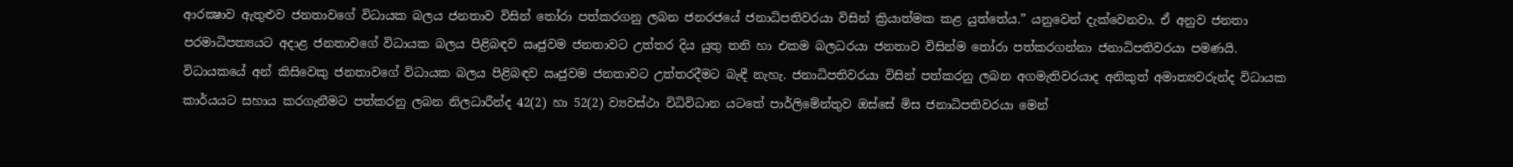ආරක්‍ෂාව ඇතුළුව ජනතාවගේ විධායක බලය ජනතාව විසින් තෝරා පත්කරගනු ලබන ජනරජයේ ජනාධිපතිවරයා විසින් ක්‍රියාත්මක කළ යුත්තේය.” යනුවෙන් දැක්වෙනවා. ඒ අනුව ජනතා පරමාධිපත්‍යයට අදාළ ජනතාවගේ විධායක බලය පිළිබඳව ඍජුවම ජනතාවට උත්තර දිය යුතු තනි හා එකම බලධරයා ජනතාව විසින්ම තෝරා පත්කරගන්නා ජනාධිපතිවරයා පමණයි. විධායකයේ අන් කිසිවෙකු ජනතාවගේ විධායක බලය පිළිබඳව ඍජුවම ජනතාවට උත්තරදීමට බැඳී නැහැ. ජනාධිපතිවරයා විසින් පත්කරනු ලබන අගමැතිවරයාද අනිකුත් අමාත්‍යවරුන්ද විධායක කාර්යයට සහාය කරගැනීමට පත්කරනු ලබන නිලධාරීන්ද 42(2) හා 52(2) ව්‍යවස්ථා විධිවිධාන යටතේ පාර්ලිමේන්තුව ඔස්සේ මිස ජනාධිපතිවරයා මෙන්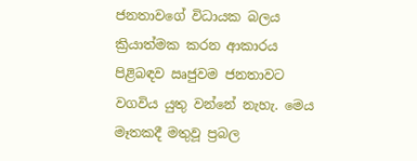ජනතාවගේ විධායක බලය ක්‍රියාත්මක කරන ආකාරය පිළිබඳව ඍජුවම ජනතාවට වගවිය යුතු වන්නේ නැහැ. මෙය මෑතකදී මතුවූ ප්‍රබල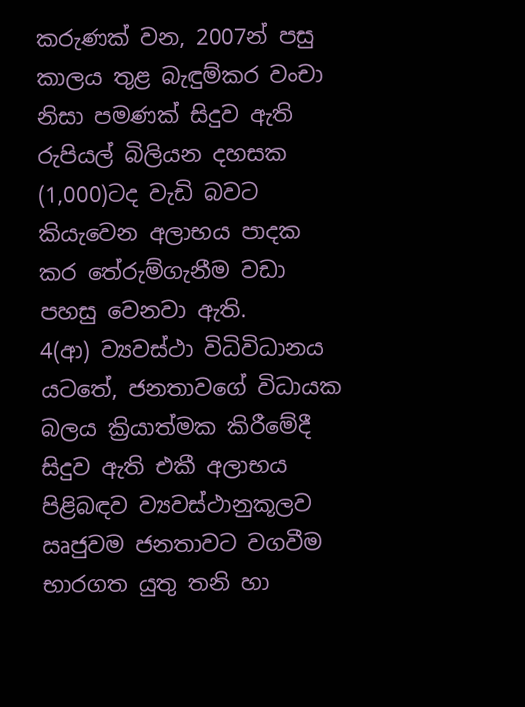කරුණක් වන, 2007න් පසු කාලය තුළ බැඳුම්කර වංචා නිසා පමණක් සිදුව ඇති රුපියල් බිලියන දහසක (1,000)ටද වැඩි බවට කියැවෙන අලාභය පාදක කර තේරුම්ගැනීම වඩා පහසු වෙනවා ඇති.
4(ආ) ව්‍යවස්ථා විධිවිධානය යටතේ, ජනතාවගේ විධායක බලය ක්‍රියාත්මක කිරීමේදී සිදුව ඇති එකී අලාභය පිළිබඳව ව්‍යවස්ථානුකූලව ඍජුවම ජනතාවට වගවීම භාරගත යුතු තනි හා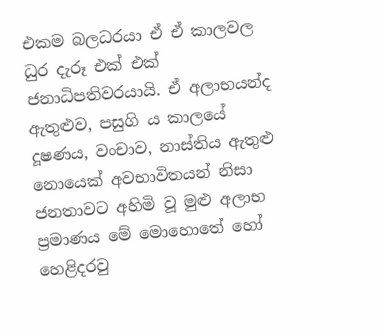එකම බලධරයා ඒ ඒ කාලවල ධුර දැරූ එක් එක් ජනාධිපතිවරයායි. ඒ අලාභයන්ද ඇතුළුව, පසුගි ය කාලයේ දූෂණය, වංචාව, නාස්තිය ඇතුළු නොයෙක් අවභාවිතයන් නිසා ජනතාවට අහිමි වූ මුළු අලාභ ප්‍රමාණය මේ මොහොතේ හෝ හෙළිදරවු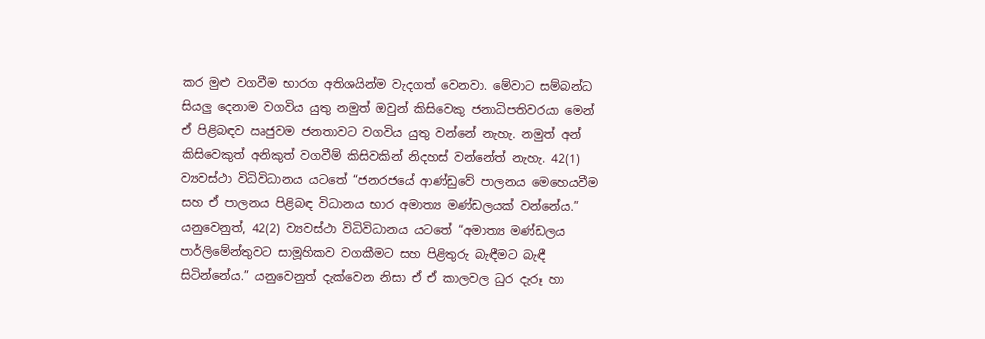කර මුළු වගවීම භාරග අතිශයින්ම වැදගත් වෙනවා. මේවාට සම්බන්ධ සියලු දෙනාම වගවිය යුතු නමුත් ඔවුන් කිසිවෙකු ජනාධිපතිවරයා මෙන් ඒ පිළිබඳව ඍජුවම ජනතාවට වගවිය යුතු වන්නේ නැහැ. නමුත් අන් කිසිවෙකුත් අනිකුත් වගවීම් කිසිවකින් නිදහස් වන්නේත් නැහැ. 42(1) ව්‍යවස්ථා විධිවිධානය යටතේ “ජනරජයේ ආණ්ඩුවේ පාලනය මෙහෙයවීම සහ ඒ පාලනය පිළිබඳ විධානය භාර අමාත්‍ය මණ්ඩලයක් වන්නේය.” යනුවෙනුත්, 42(2) ව්‍යවස්ථා විධිවිධානය යටතේ “අමාත්‍ය මණ්ඩලය පාර්ලිමේන්තුවට සාමූහිකව වගකීමට සහ පිළිතුරු බැඳීමට බැඳී සිටින්නේය.” යනුවෙනුත් දැක්වෙන නිසා ඒ ඒ කාලවල ධුර දැරූ හා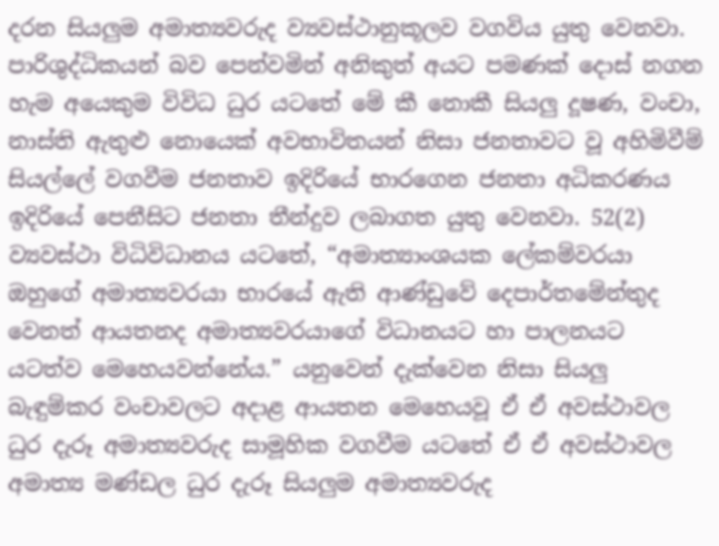දරන සියලුම අමාත්‍යවරුද ව්‍යවස්ථානුකූලව වගවිය යුතු වෙනවා. පාරිශුද්ධිකයන් බව පෙන්වමින් අනිකුත් අයට පමණක් දොස් නගන හැම අයෙකුම විවිධ ධුර යටතේ මේ කී නොකී සියලු දූෂණ, වංචා, නාස්ති ඇතුළු නොයෙක් අවභාවිතයන් නිසා ජනතාවට වූ අහිමිවීම් සියල්ලේ වගවීම ජනතාව ඉදිරියේ භාරගෙන ජනතා අධිකරණය ඉදිරියේ පෙනීසිට ජනතා තීන්දුව ලබාගත යුතු වෙනවා. 52(2) ව්‍යවස්ථා විධිවිධානය යටතේ, “අමාත්‍යාංශයක ලේකම්වරයා ඔහුගේ අමාත්‍යවරයා භාරයේ ඇති ආණ්ඩුවේ දෙපාර්තමේන්තුද වෙනත් ආයතනද අමාත්‍යවරයාගේ විධානයට හා පාලනයට යටත්ව මෙහෙයවන්නේය.” යනුවෙන් දැක්වෙන නිසා සියලු බැඳුම්කර වංචාවලට අදාළ ආයතන මෙහෙයවූ ඒ ඒ අවස්ථාවල ධුර දැරූ අමාත්‍යවරුද සාමූහික වගවීම යටතේ ඒ ඒ අවස්ථාවල අමාත්‍ය මණ්ඩල ධුර දැරූ සියලුම අමාත්‍යවරුද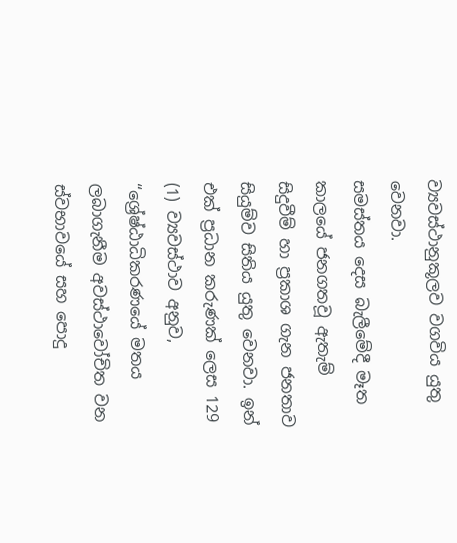ව්‍යවස්ථානුකූලව වගවිය යුතු වෙනවා.
සමස්තය දෙස බැලීමේදී මෑත කාලයේ ජනගතවූ ඇතැම් සිදුවීම් හා ප්‍රකාශ ගැන ජනතාව සියුම්ව සිතිය යුතු වෙනවා. ඉන් එක් ප්‍රධාන කරුණක් ලෙස 129 (1) ව්‍යවස්ථාව අනුව, “ශ්‍රේෂ්ඨාධිකරණයේ මතය ලබාගැනීම අවස්ථාවෝචිත වන ස්වභාවයේ සහ පොදු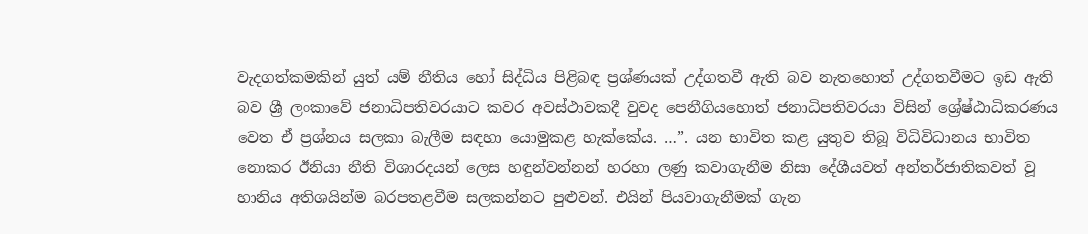වැදගත්කමකින් යුත් යම් නීතිය හෝ සිද්ධිය පිළිබඳ ප්‍රශ්ණයක් උද්ගතවී ඇති බව නැතහොත් උද්ගතවීමට ඉඩ ඇති බව ශ්‍රී ලංකාවේ ජනාධිපතිවරයාට කවර අවස්ථාවකදී වුවද පෙනීගියහොත් ජනාධිපතිවරයා විසින් ශ්‍රේෂ්ඨාධිකරණය වෙත ඒ ප්‍රශ්නය සලකා බැලීම සඳහා යොමුකළ හැක්කේය. …”. යන භාවිත කළ යුතුව තිබූ විධිවිධානය භාවිත නොකර ඊනියා නීති විශාරදයන් ලෙස හඳුන්වන්නන් හරහා ලණු කවාගැනීම නිසා දේශීයවත් අන්තර්ජාතිකවත් වූ හානිය අතිශයින්ම බරපතළවීම සලකන්නට පුළුවන්. එයින් පියවාගැනීමක් ගැන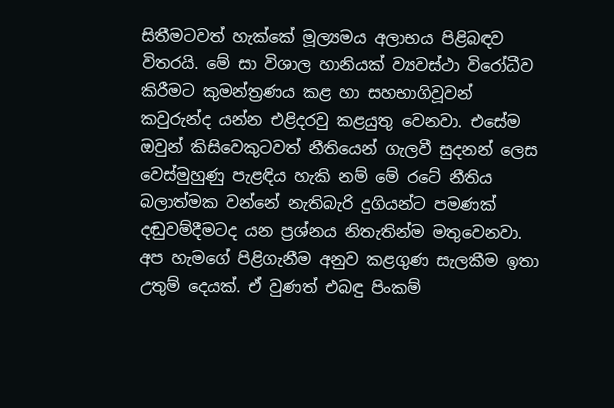සිතීමටවත් හැක්කේ මූල්‍යමය අලාභය පිළිබඳව විතරයි. මේ සා විශාල හානියක් ව්‍යවස්ථා විරෝධීව කිරීමට කුමන්ත්‍රණය කළ හා සහභාගිවූවන් කවුරුන්ද යන්න එළිදරවු කළයුතු වෙනවා. එසේම ඔවුන් කිසිවෙකුටවත් නීතියෙන් ගැලවී සුදනන් ලෙස වෙස්මුහුණු පැළඳිය හැකි නම් මේ රටේ නීතිය බලාත්මක වන්නේ නැතිබැරි දුගියන්ට පමණක් දඬුවම්දීමටද යන ප්‍රශ්නය නිතැතින්ම මතුවෙනවා.
අප හැමගේ පිළිගැනීම අනුව කළගුණ සැලකීම ඉතා උතුම් දෙයක්. ඒ වුණත් එබඳු පිංකම්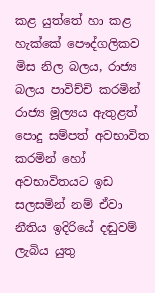කළ යුත්තේ හා කළ හැක්කේ පෞද්ගලිකව මිස නිල බලය, රාජ්‍ය බලය පාවිච්චි කරමින් රාජ්‍ය මූල්‍යය ඇතුළත් පොදු සම්පත් අවභාවිත කරමින් හෝ අවභාවිතයට ඉඩ සලසමින් නම් ඒවා නීතිය ඉදිරියේ දඬුවම් ලැබිය යුතු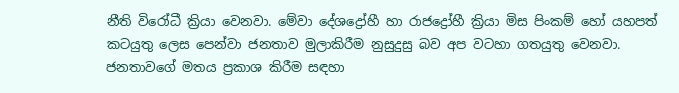නීති විරෝධී ක්‍රියා වෙනවා. මේවා දේශද්‍රෝහී හා රාජද්‍රෝහී ක්‍රියා මිස පිංකම් හෝ යහපත් කටයුතු ලෙස පෙන්වා ජනතාව මුලාකිරීම නුසුදුසු බව අප වටහා ගතයුතු වෙනවා.
ජනතාවගේ මතය ප්‍රකාශ කිරීම සඳහා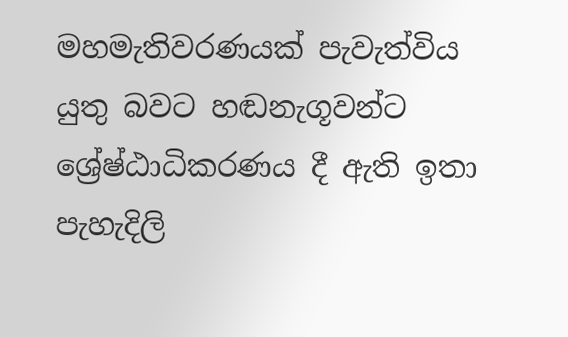මහමැතිවරණයක් පැවැත්විය යුතු බවට හඬනැගූවන්ට ශ්‍රේෂ්ඨාධිකරණය දී ඇති ඉතා පැහැදිලි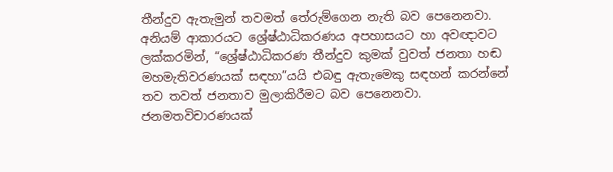තීන්දුව ඇතැමුන් තවමත් තේරුම්ගෙන නැති බව පෙනෙනවා. අනියම් ආකාරයට ශ්‍රේෂ්ඨාධිකරණය අපහාසයට හා අවඥාවට ලක්කරමින්, “ශ්‍රේෂ්ඨාධිකරණ තීන්දුව කුමක් වුවත් ජනතා හඬ මහමැතිවරණයක් සඳහා”යයි එබඳු ඇතැමෙකු සඳහන් කරන්නේ තව තවත් ජනතාව මුලාකිරීමට බව පෙනෙනවා. ජනමතවිචාරණයක්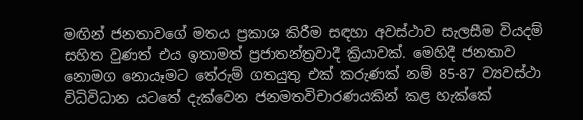මඟින් ජනතාවගේ මතය ප්‍රකාශ කිරීම සඳහා අවස්ථාව සැලසීම වියදම් සහිත වුණත් එය ඉතාමත් ප්‍රජාතන්ත්‍රවාදී ක්‍රියාවක්. මෙහිදී ජනතාව නොමග නොයෑමට තේරුම් ගතයුතු එක් කරුණක් නම් 85-87 ව්‍යවස්ථා විධිවිධාන යටතේ දැක්වෙන ජනමතවිචාරණයකින් කළ හැක්කේ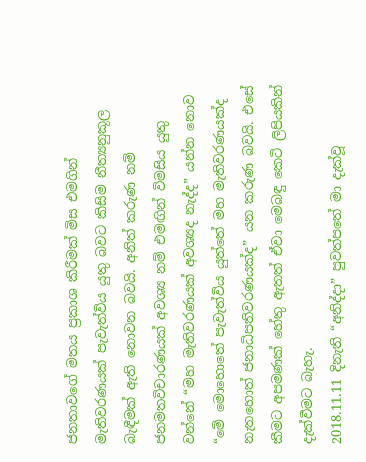ජනතාවගේ මතය ප්‍රකාශ කිරීමක් මිස එමගින් මැතිවරණයක් පැවැත්විය යුතු බවට කිසිම නීත්‍යනුකූල බැඳීමක් ඇති නොවන බවයි. අනිත් කරුණ නම් ජනමතවිචාරණයක් අවශ්‍ය නම් එමඟින් විමසිය යුතු වන්නේ “මහ මැතිවරණයක් අවශ්‍යද නැද්ද” යන්න නොව “මේ මොහොතේ පැවැත්විය යුත්තේ මහ මැතිවරණයක්ද නැතහොත් ජනාධිපතිවරණයක්ද” යන කරුණ බවයි. එසේ කීමට අපමණක් හේතු ඇතත් ඒවා මෙබඳු කෙටි ලිපියකින් දැක්වීමට බැහැ.
2018.11.11 දිනැති “අනිද්දා” පුවත්පතේ මා දැක්වූ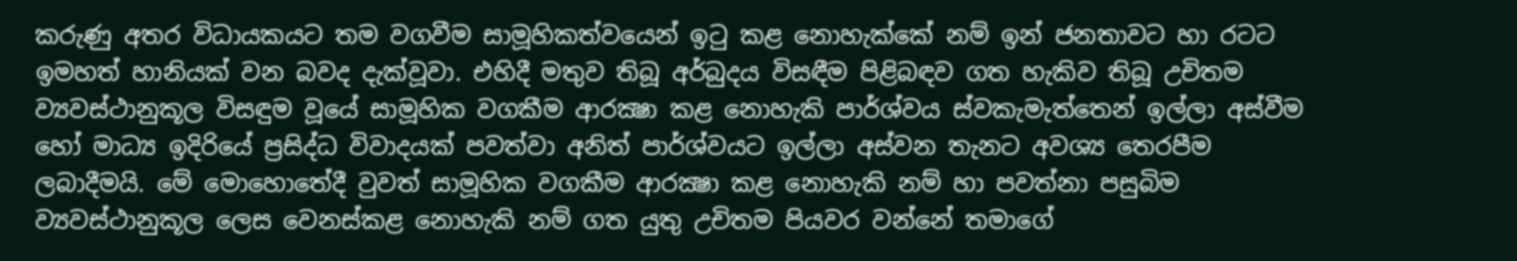කරුණු අතර විධායකයට තම වගවීම සාමූහිකත්වයෙන් ඉටු කළ නොහැක්කේ නම් ඉන් ජනතාවට හා රටට ඉමහත් හානියක් වන බවද දැක්වූවා. එහිදී මතුව තිබූ අර්බුදය විසඳීම පිළිබඳව ගත හැකිව තිබූ උචිතම ව්‍යවස්ථානුකූල විසඳුම වූයේ සාමූහික වගකීම ආරක්‍ෂා කළ නොහැකි පාර්ශ්වය ස්වකැමැත්තෙන් ඉල්ලා අස්වීම හෝ මාධ්‍ය ඉදිරියේ ප්‍රසිද්ධ විවාදයක් පවත්වා අනිත් පාර්ශ්වයට ඉල්ලා අස්වන තැනට අවශ්‍ය තෙරපීම ලබාදීමයි. මේ මොහොතේදී වුවත් සාමූහික වගකීම ආරක්‍ෂා කළ නොහැකි නම් හා පවත්නා පසුබිම ව්‍යවස්ථානුකූල ලෙස වෙනස්කළ නොහැකි නම් ගත යුතු උචිතම පියවර වන්නේ තමාගේ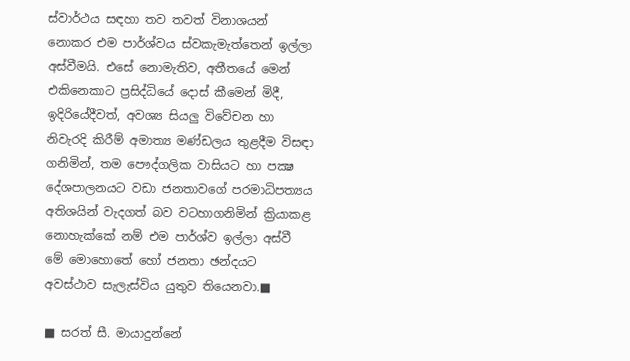ස්වාර්ථය සඳහා තව තවත් විනාශයන් නොකර එම පාර්ශ්වය ස්වකැමැත්තෙන් ඉල්ලා අස්වීමයි. එසේ නොමැතිව, අතීතයේ මෙන් එකිනෙකාට ප්‍රසිද්ධියේ දොස් කීමෙන් මිදී, ඉදිරියේදීවත්, අවශ්‍ය සියලු විවේචන හා නිවැරදි කිරීම් අමාත්‍ය මණ්ඩලය තුළදීම විසඳා ගනිමින්, තම පෞද්ගලික වාසියට හා පක්‍ෂ දේශපාලනයට වඩා ජනතාවගේ පරමාධිපත්‍යය අතිශයින් වැදගත් බව වටහාගනිමින් ක්‍රියාකළ නොහැක්කේ නම් එම පාර්ශ්ව ඉල්ලා අස්වී මේ මොහොතේ හෝ ජනතා ඡන්දයට අවස්ථාව සැලැස්විය යුතුව තියෙනවා.■

■ සරත් සී. මායාදුන්නේ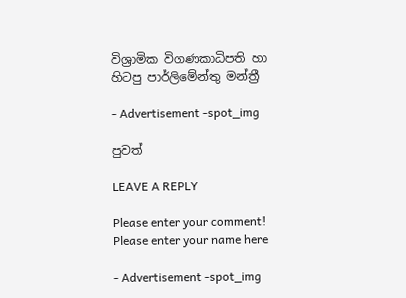විශ්‍රාමික විගණකාධිපති හා
හිටපු පාර්ලිමේන්තු මන්ත්‍රී

- Advertisement -spot_img

පුවත්

LEAVE A REPLY

Please enter your comment!
Please enter your name here

- Advertisement -spot_img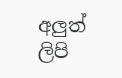අලුත් ලිපි